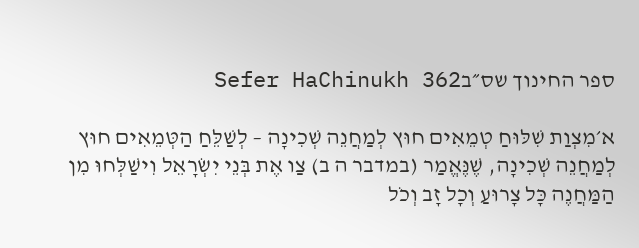ספר החינוך שס״בSefer HaChinukh 362

א׳מִצְוַת שִׁלּוּחַ טְמֵאִים חוּץ לְמַחֲנֵה שְׁכִינָה – לְשַׁלֵּחַ הַטְּמֵאִים חוּץ לְמַחֲנֵה שְׁכִינָה, שֶׁנֶּאֱמַר (במדבר ה ב) צַו אֶת בְּנֵי יִשְׂרָאֵל וִישַׁלְּחוּ מִן הַמַּחֲנֶה כָּל צָרוּעַ וְכָל זָב וְכֹל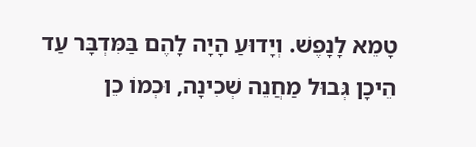טָמֵא לָנָפֶשׁ. וְיָדוּעַ הָיָה לָהֶם בַּמִּדְבָּר עַד הֵיכָן גְּבוּל מַחֲנֵה שְׁכִינָה, וּכְמוֹ כֵן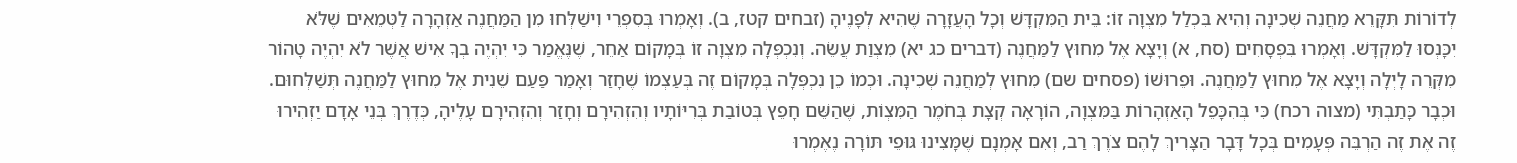לְדוֹרוֹת תִּקָּרֵא מַחֲנֵה שְׁכִינָה וְהִיא בִּכְלַל מִצְוָה זוֹ: בֵּית הַמִּקְדָּשׁ וְכָל הָעֲזָרָה שֶׁהִיא לְפָנֶיהָ (זבחים קטז, ב). וְאָמְרוּ בְּסִפְרֵי וִישַׁלְּחוּ מִן הַמַּחֲנֶה אַזְהָרָה לַטְּמֵאִים שֶׁלֹּא יִכָּנְסוּ לַמִּקְדָּשׁ. וְאָמְרוּ בִּפְסָחִים (סח, א) וְיָצָא אֶל מִחוּץ לַמַּחֲנֶה (דברים כג יא) מִצְוַת עֲשֵׂה. וְנִכְפְּלָה מִצְוָה זוֹ בְּמָקוֹם אַחֵר, שֶׁנֶּאֱמַר כִּי יִהְיֶה בְךָ אִישׁ אֲשֶׁר לֹא יִהְיֶה טָהוֹר מִקְּרֵה לָיְלָה וְיָצָא אֶל מִחוּץ לַמַּחֲנֶה. וּפֵרוּשׁוֹ (פסחים שם) מִחוּץ לְמַחֲנֵה שְׁכִינָה. וּכְמוֹ כֵן נִכְפְּלָה בְּמָקוֹם זֶה בְּעַצְמוֹ שֶׁחָזַר וְאָמַר פַּעַם שֵׁנִית אֶל מִחוּץ לַמַּחֲנֶה תְּשַׁלְּחוּם. וּכְבָר כָּתַבְתִּי (מצוה רכח) כִּי בְּהִכָּפֵל הָאַזְהָרוֹת בַּמִּצְוָה, הוֹרָאָה קְצָת בְּחֹמֶר הַמִּצְוֹת, שֶׁהַשֵּׁם חָפֵץ בְּטוֹבַת בְּרִיּוֹתָיו וְהִזְהִירָם וְחָזַר וְהִזְהִירָם עָלֶיהָ, כְּדֶרֶךְ בְּנֵי אָדָם יַזְהִירוּ זֶה אֶת זֶה הַרְבֵּה פְּעָמִים בְּכָל דָּבָר הַצָּרִיךְ לָהֶם צֹרֶךְ רַב, וְאִם אָמְנָם שֶׁמָּצִינוּ גּוּפֵי תּוֹרָה נֶאֶמְרוּ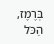בְּרֶמֶז, הַכֹּל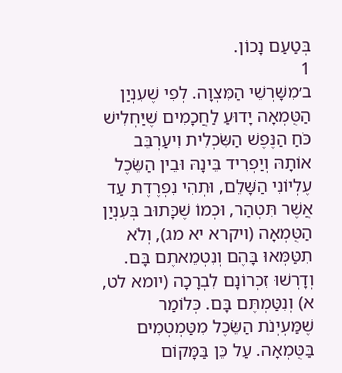בְּטַעַם נָכוֹן.
1
ב׳מִשָּׁרְשֵׁי הַמִּצְוָה. לְפִי שֶׁעִנְיַן הַטֻּמְאָה יָדוּעַ לַחֲכָמִים שֶׁיַּחְלִישׁ כֹּחַ הַנֶּפֶשׁ הַשִּׂכְלִית וִיעַרְבֵּב אוֹתָהּ וְיַפְרִיד בֵּינָהּ וּבֵין הַשֵּׂכֶל עֶלְיוֹנִי הַשָּׁלֵם, וּתְהִי נִפְרֶדֶת עַד אֲשֶׁר תִּטְהַר, וּכְמוֹ שֶׁכָּתוּב בְּעִנְיַן הַטֻּמְאָה (ויקרא יא מג), וְלֹא תִטַּמְּאוּ בָּהֶם וְנִטְמֵאתֶם בָּם. וְדָרְשׁוּ זִכְרוֹנָם לִבְרָכָה (יומא לט, א) וְנִטַּמְתֶּם בָּם. כְּלוֹמַר שֶׁמַּעְיְנֹת הַשֵּׂכֶל מִטַּמְטְמִים בַּטֻּמְאָה. עַל כֵּן בַּמָּקוֹם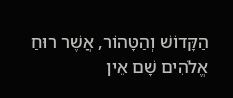הַקָּדוֹשׁ וְהַטָּהוֹר, אֲשֶׁר רוּחַ אֱלֹהִים שָׁם אֵין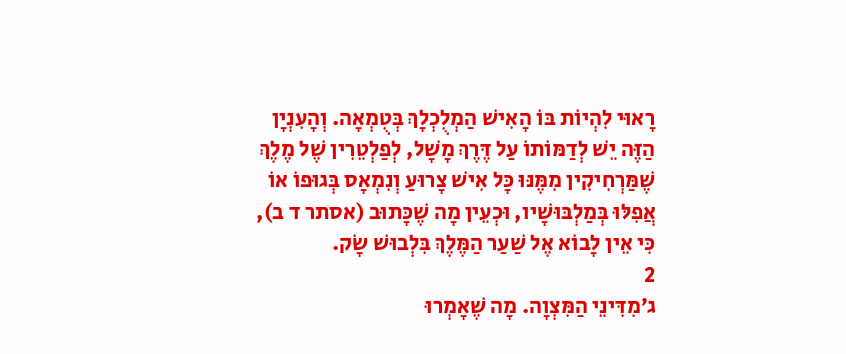רָאוּי לִהְיוֹת בּוֹ הָאִישׁ הַמְלֻכְלָךְ בְּטֻמְאָה. וְהָעִנְיָן הַזֶּה יֵשׁ לְדַמּוֹתוֹ עַל דֶּרֶךְ מָשָׁל, לְפַלְטֵרִין שֶׁל מֶלֶךְ שֶׁמַּרְחִיקִין מִמֶּנּוּ כָּל אִישׁ צָרוּעַ וְנִמְאָס בְּגוּפוֹ אוֹ אֲפִלּוּ בְּמַלְבּוּשָׁיו, וּכְעֵין מָה שֶׁכָּתוּב (אסתר ד ב), כִּי אֵין לָבוֹא אֶל שַׁעַר הַמֶּלֶךְ בִּלְבוּשׁ שָׂק.
2
ג׳מִדִּינֵי הַמִּצְוָה. מָה שֶׁאָמְרוּ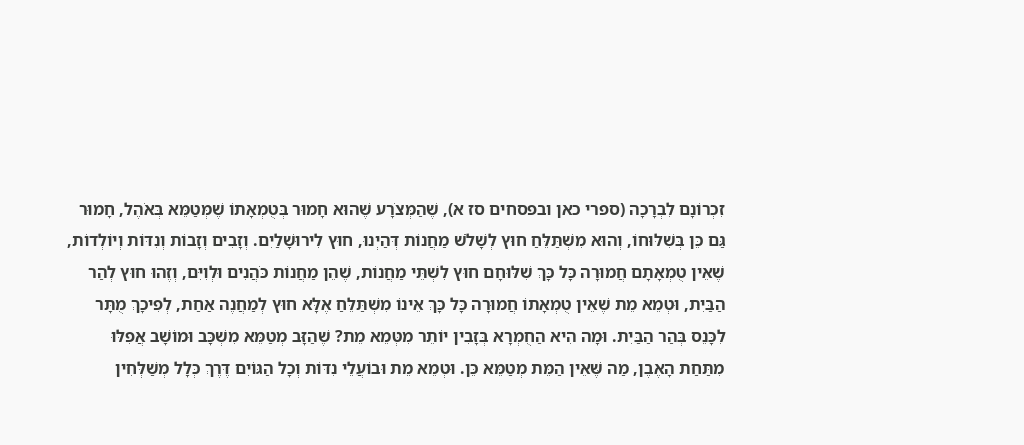זִכְרוֹנָם לִבְרָכָה (ספרי כאן ובפסחים סז א), שֶׁהַמְּצֹרָע שֶׁהוּא חָמוּר בְּטֻמְאָתוֹ שֶׁמְּטַמֵּא בְּאֹהֶל, חָמוּר גַּם כֵּן בְּשִׁלּוּחוֹ, וְהוּא מִשְׁתַּלֵּחַ חוּץ לְשָׁלֹשׁ מַחֲנוֹת דְּהַיְנוּ, חוּץ לִירוּשָׁלַיִם. וְזָבִים וְזָבוֹת וְנִדּוֹת וְיוֹלְדוֹת, שֶׁאֵין טֻמְאָתָם חֲמוּרָה כָּל כָּךְ שִׁלּוּחָם חוּץ לִשְׁתֵּי מַחֲנוֹת, שֶׁהֵן מַחֲנוֹת כֹּהֲנִים וּלְוִיִּם, וְזֶהוּ חוּץ לְהַר הַבַּיִת, וּטְמֵא מֵת שֶׁאֵין טֻמְאָתוֹ חֲמוּרָה כָּל כָּךְ אֵינוֹ מִשְׁתַּלֵּחַ אֶלָּא חוּץ לְמַחֲנֶה אַחַת, לְפִיכָךְ מֻתָּר לִכָּנֵס בְּהַר הַבַּיִת. וּמָה הִיא הַחֻמְרָא בְּזָבִין יוֹתֵר מִטְּמֵא מֵת? שֶׁהַזָּב מְטַמֵּא מִשְׁכָּב וּמוֹשָׁב אֲפִלּוּ מִתַּחַת הָאֶבֶן, מַה שֶּׁאֵין הַמֵּת מְטַמֵּא כֵּן. וּטְמֵא מֵת וּבוֹעֲלֵי נִדּוֹת וְכָל הַגּוֹיִם דֶּרֶךְ כְּלָל מְשַׁלְּחִין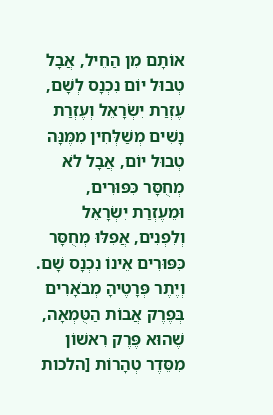אוֹתָם מִן הַחֵיל, אֲבָל טְבוּל יוֹם נִכְנָס לְשָׁם, עֶזְרַת יִשְׂרָאֵל וְעֶזְרַת נָשִׁים מְשַׁלְּחִין מִמֶּנָּה טְבוּל יוֹם, אֲבָל לֹא מְחֻסָּר כִּפּוּרִים, וּמֵעֶזְרַת יִשְׂרָאֵל וְלִפְנִים, אֲפִלּוּ מְחֻסָּר כִּפּוּרִים אֵינוֹ נִכְנָס שָׁם. וְיֶתֶר פְּרָטֶיהָ מְבֹאָרִים בְּפֶרֶק אֲבוֹת הַטֻּמְאָה, שֶׁהוּא פֶּרֶק רִאשׁוֹן מִסֵּדֶר טְהָרוֹת [הלכות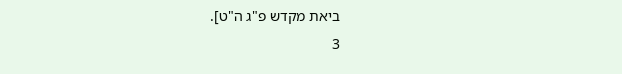ביאת מקדש פ"ג ה"ט].
3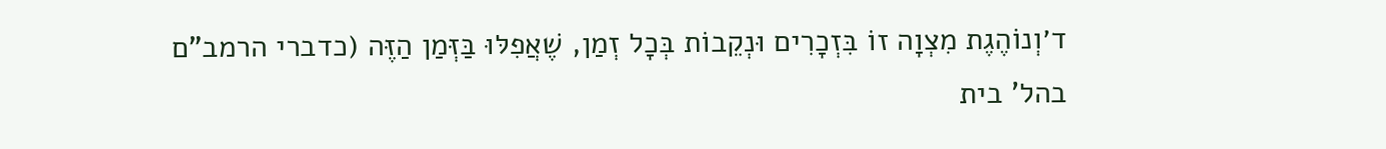ד׳וְנוֹהֶגֶת מִצְוָה זוֹ בִּזְכָרִים וּנְקֵבוֹת בְּכָל זְמַן, שֶׁאֲפִלּוּ בַּזְּמַן הַזֶּה (כדברי הרמב"ם בהל' בית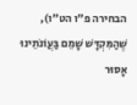הבחירה פ"ו הט"ו), שֶׁהַמִּקְדָּשׁ שָׁמֵם בַּעֲוֹנֹתֵינוּ אָסוּר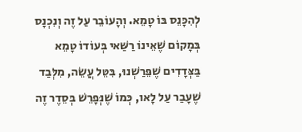לְהִכָּנֵס בּוֹ טָמֵא. וְהָעוֹבֵר עַל זֶה וְנִכְנָס בְּמָקוֹם שֶׁאֵינוֹ רַשַּׁאי בְּעוֹדוֹ טָמֵא בַּצְּדָדִים שֶׁפֵּרַשְׁנוּ, בִּטֵּל עֲשֵׂה, מִלְּבַד שֶׁעָבַר עַל לָאו, כְּמוֹ שֶׁנְּפָרֵשׁ בְּסֵדֶר זֶה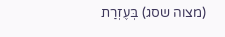(מצוה שסג) בְּעֶזְרַת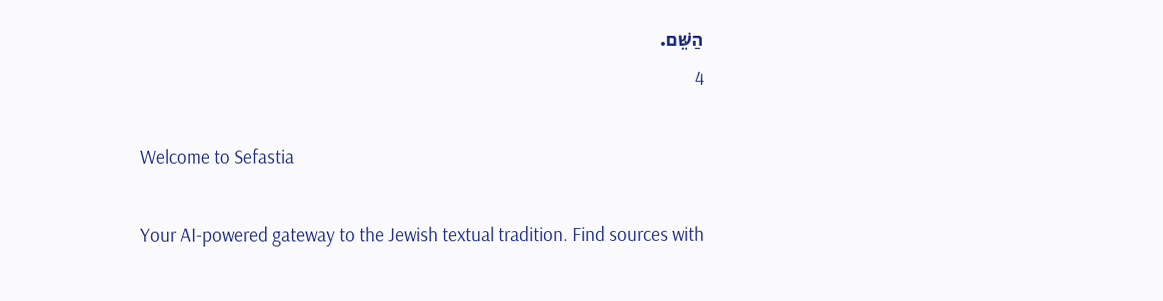הַשֵּׁם.
4

Welcome to Sefastia

Your AI-powered gateway to the Jewish textual tradition. Find sources with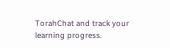TorahChat and track your learning progress.